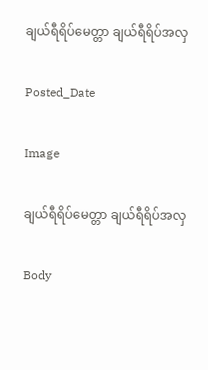ချယ်ရီရိပ်မေတ္တာ ချယ်ရီရိပ်အလှ

Posted_Date

Image

ချယ်ရီရိပ်မေတ္တာ ချယ်ရီရိပ်အလှ

Body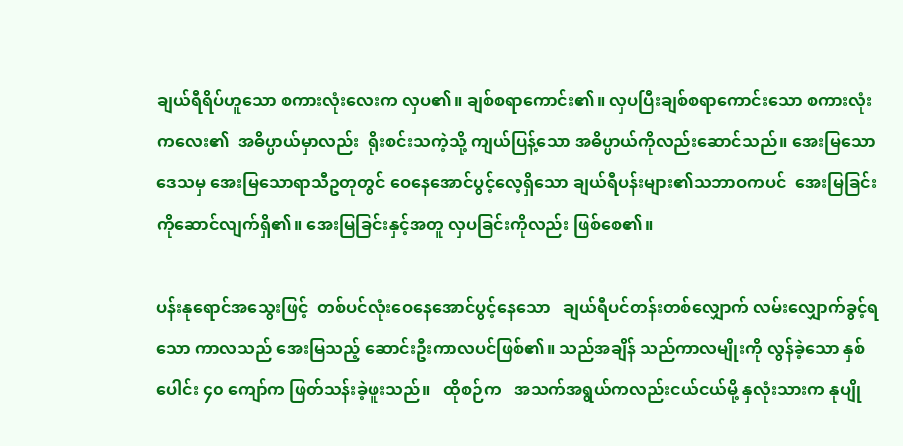ချယ်ရီရိပ်ဟူသော စကားလုံးလေးက လှပ၏။ ချစ်စရာကောင်း၏။ လှပပြီးချစ်စရာကောင်းသော စကားလုံးကလေး၏  အဓိပ္ပာယ်မှာလည်း  ရိုးစင်းသကဲ့သို့ ကျယ်ပြန့်သော အဓိပ္ပာယ်ကိုလည်းဆောင်သည်။ အေးမြသောဒေသမှ အေးမြသောရာသီဥတုတွင် ဝေနေအောင်ပွင့်လေ့ရှိသော ချယ်ရီပန်းများ၏သဘာဝကပင်  အေးမြခြင်းကိုဆောင်လျက်ရှိ၏။ အေးမြခြင်းနှင့်အတူ လှပခြင်းကိုလည်း ဖြစ်စေ၏။

ပန်းနုရောင်အသွေးဖြင့်  တစ်ပင်လုံးဝေနေအောင်ပွင့်နေသော   ချယ်ရီပင်တန်းတစ်လျှောက် လမ်းလျှောက်ခွင့်ရသော ကာလသည် အေးမြသည့် ဆောင်းဦးကာလပင်ဖြစ်၏။ သည်အချိန် သည်ကာလမျိုးကို လွန်ခဲ့သော နှစ်ပေါင်း ၄၀ ကျော်က ဖြတ်သန်းခဲ့ဖူးသည်။   ထိုစဉ်က   အသက်အရွယ်ကလည်းငယ်ငယ်မို့ နှလုံးသားက နုပျို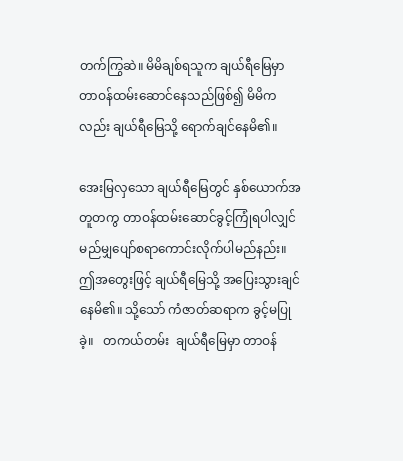တက်ကြွဆဲ။ မိမိချစ်ရသူက ချယ်ရီမြေမှာ တာဝန်ထမ်းဆောင်နေသည်ဖြစ်၍ မိမိကလည်း ချယ်ရီမြေသို့ ရောက်ချင်နေမိ၏။

အေးမြလှသော ချယ်ရီမြေတွင် နှစ်ယောက်အတူတကွ တာဝန်ထမ်းဆောင်ခွင့်ကြုံရပါလျှင် မည်မျှပျော်စရာကောင်းလိုက်ပါမည်နည်း။ ဤအတွေးဖြင့် ချယ်ရီမြေသို့ အပြေးသွားချင်နေမိ၏။ သို့သော် ကံဇာတ်ဆရာက ခွင့်မပြုခဲ့။   တကယ်တမ်း  ချယ်ရီမြေမှာ တာဝန်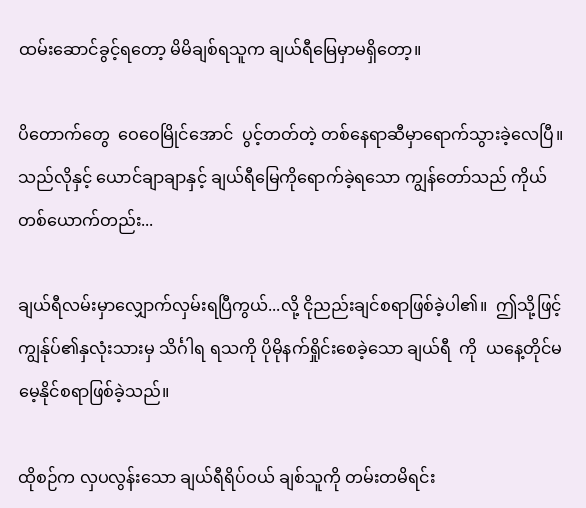ထမ်းဆောင်ခွင့်ရတော့ မိမိချစ်ရသူက ချယ်ရီမြေမှာမရှိတော့။

ပိတောက်တွေ  ဝေဝေမြိုင်အောင်  ပွင့်တတ်တဲ့ တစ်နေရာဆီမှာရောက်သွားခဲ့လေပြီ။ သည်လိုနှင့် ယောင်ချာချာနှင့် ချယ်ရီမြေကိုရောက်ခဲ့ရသော ကျွန်တော်သည် ကိုယ်တစ်ယောက်တည်း...

ချယ်ရီလမ်းမှာလျှောက်လှမ်းရပြီကွယ်...လို့ ငိုညည်းချင်စရာဖြစ်ခဲ့ပါ၏။  ဤသို့ဖြင့် ကျွန်ုပ်၏နှလုံးသားမှ သိင်္ဂါရ ရသကို ပိုမိုနက်ရှိုင်းစေခဲ့သော ချယ်ရီ  ကို  ယနေ့တိုင်မမေ့နိုင်စရာဖြစ်ခဲ့သည်။

ထိုစဉ်က လှပလွန်းသော ချယ်ရီရိပ်ဝယ် ချစ်သူကို တမ်းတမိရင်း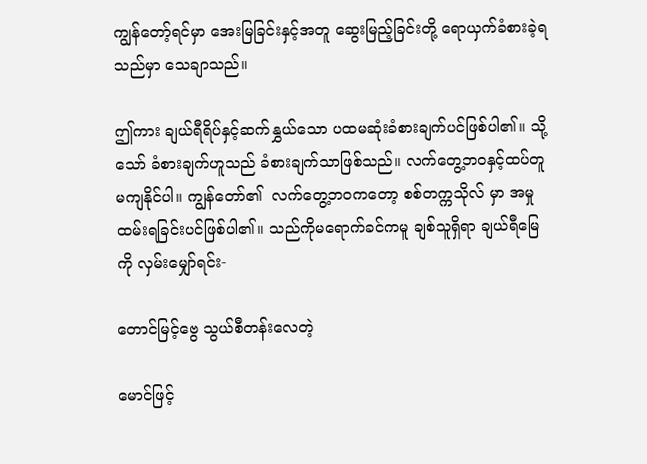ကျွန်တော့်ရင်မှာ အေးမြခြင်းနှင့်အတူ ဆွေးမြည့်ခြင်းတို့ ရောယှက်ခံစားခဲ့ရသည်မှာ သေချာသည်။

ဤကား ချယ်ရီရိပ်နှင့်ဆက်နွှယ်သော ပထမဆုံးခံစားချက်ပင်ဖြစ်ပါ၏။ သို့သော် ခံစားချက်ဟူသည် ခံစားချက်သာဖြစ်သည်။ လက်တွေ့ဘဝနှင့်ထပ်တူမကျနိုင်ပါ။ ကျွန်တော်၏  လက်တွေ့ဘဝကတော့ စစ်တက္ကသိုလ် မှာ အမှုထမ်းရခြင်းပင်ဖြစ်ပါ၏။ သည်ကိုမရောက်ခင်ကမူ ချစ်သူရှိရာ ချယ်ရီမြေကို လှမ်းမျှော်ရင်း-

တောင်မြင့်ဗွေ သွယ်စီတန်းလေတဲ့

မောင်ဖြင့်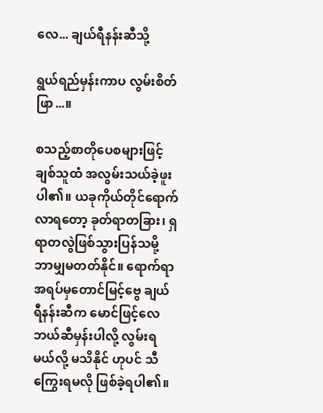လေ... ချယ်ရီနန်းဆီသို့

ရွယ်ရည်မှန်းကာပ လွမ်းစိတ်ဖြာ...။

စသည့်စာတိုပေစများဖြင့် ချစ်သူထံ အလွမ်းသယ်ခဲ့ဖူးပါ၏။ ယခုကိုယ်တိုင်ရောက်လာရတော့ ခုတ်ရာတခြား၊ ရှရာတလွဲဖြစ်သွားပြန်သမို့ ဘာမျှမတတ်နိုင်။ ရောက်ရာအရပ်မှတောင်မြင့်ဗွေ ချယ်ရီနန်းဆီက မောင်ဖြင့်လေ ဘယ်ဆီမှန်းပါလို့ လွမ်းရမယ်လို့ မသိနိုင် ဟုပင် သီကြွေးရမလို ဖြစ်ခဲ့ရပါ၏။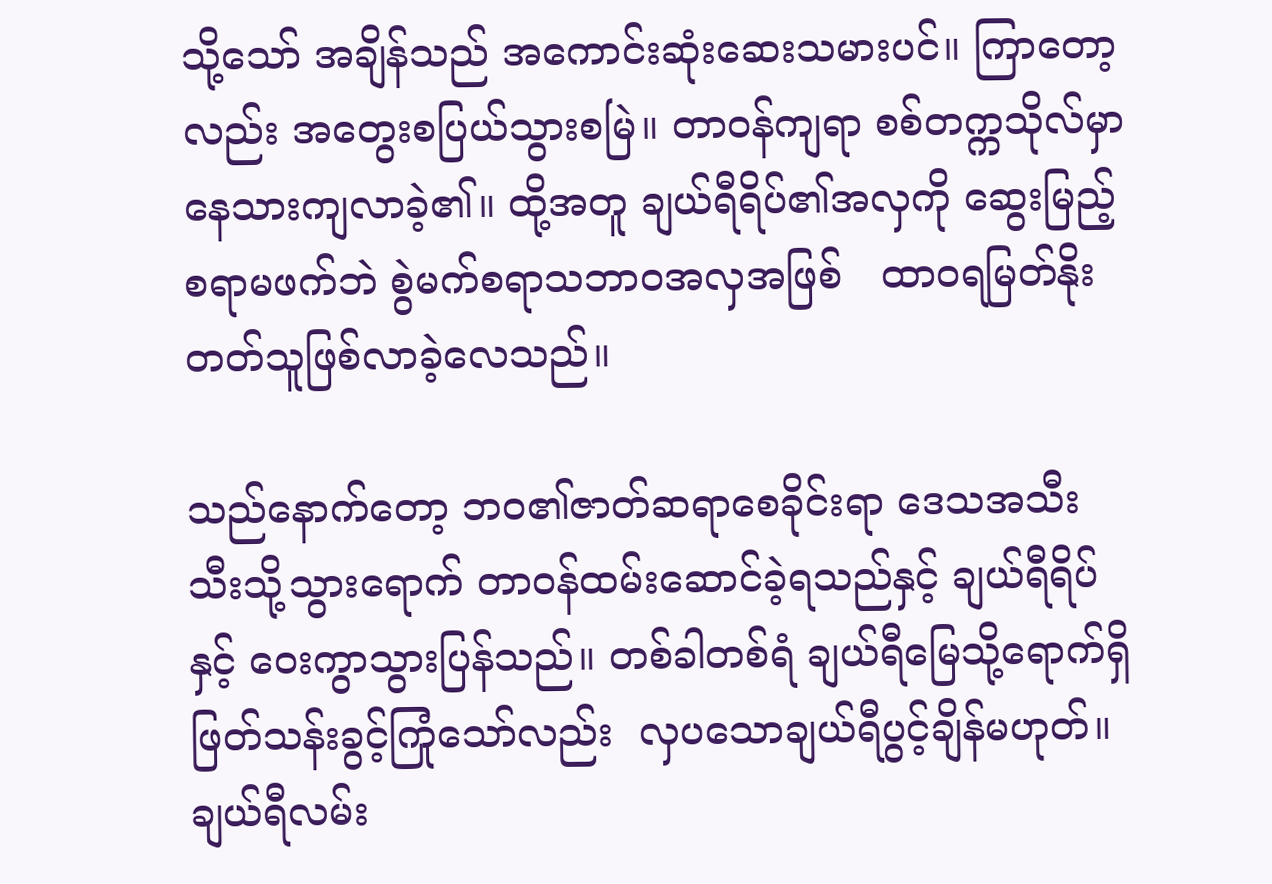သို့သော် အချိန်သည် အကောင်းဆုံးဆေးသမားပင်။ ကြာတော့လည်း အတွေးစပြယ်သွားစမြဲ။ တာဝန်ကျရာ စစ်တက္ကသိုလ်မှာနေသားကျလာခဲ့၏။ ထို့အတူ ချယ်ရီရိပ်၏အလှကို ဆွေးမြည့်စရာမဖက်ဘဲ စွဲမက်စရာသဘာဝအလှအဖြစ်   ထာဝရမြတ်နိုးတတ်သူဖြစ်လာခဲ့လေသည်။

သည်နောက်တော့ ဘဝ၏ဇာတ်ဆရာစေခိုင်းရာ ဒေသအသီးသီးသို့သွားရောက် တာဝန်ထမ်းဆောင်ခဲ့ရသည်နှင့် ချယ်ရီရိပ်နှင့် ဝေးကွာသွားပြန်သည်။ တစ်ခါတစ်ရံ ချယ်ရီမြေသို့ရောက်ရှိဖြတ်သန်းခွင့်ကြုံသော်လည်း  လှပသောချယ်ရီပွင့်ချိန်မဟုတ်။ ချယ်ရီလမ်း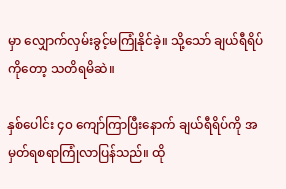မှာ လျှောက်လှမ်းခွင့်မကြုံနိုင်ခဲ့။ သို့သော် ချယ်ရီရိပ်ကိုတော့ သတိရမိဆဲ။

နှစ်ပေါင်း ၄၀ ကျော်ကြာပြီးနောက် ချယ်ရီရိပ်ကို အမှတ်ရစရာကြုံလာပြန်သည်။ ထို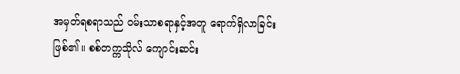အမှတ်ရစရာသည် ဝမ်းသာစရာနှင့်အတူ ရောက်ရှိလာခြင်းဖြစ်၏။ စစ်တက္ကသိုလ် ကျောင်းဆင်း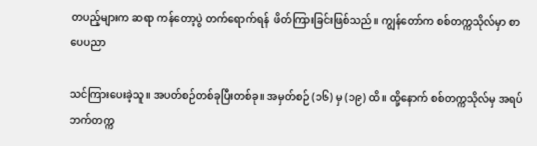တပည့်များက ဆရာ ကန်တော့ပွဲ တက်ရောက်ရန်  ဖိတ်ကြားခြင်းဖြစ်သည်။ ကျွန်တော်က စစ်တက္ကသိုလ်မှာ စာပေပညာ

သင်ကြားပေးခဲ့သူ။ အပတ်စဉ်တစ်ခုပြီးတစ်ခု။ အမှတ်စဉ် (၁၆) မှ (၁၉) ထိ။ ထို့နောက် စစ်တက္ကသိုလ်မှ အရပ်ဘက်တက္က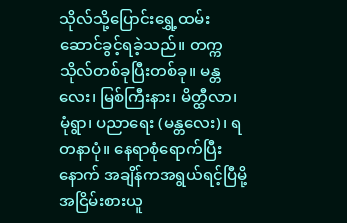သိုလ်သို့ပြောင်းရွှေ့ထမ်းဆောင်ခွင့်ရခဲ့သည်။ တက္ကသိုလ်တစ်ခုပြီးတစ်ခု။ မန္တလေး၊ မြစ်ကြီးနား၊ မိတ္ထီလာ၊ မုံရွာ၊ ပညာရေး (မန္တလေး)၊ ရတနာပုံ။ နေရာစုံရောက်ပြီးနောက် အချိန်ကအရွယ်ရင့်ပြီမို့ အငြိမ်းစားယူ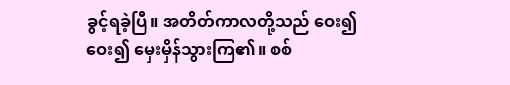ခွင့်ရခဲ့ပြီ။ အတိတ်ကာလတို့သည် ဝေး၍ဝေး၍ မှေးမှိန်သွားကြ၏။ စစ်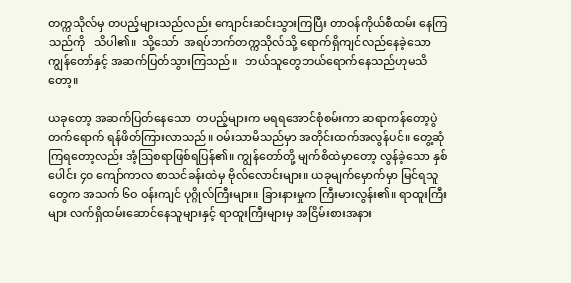တက္ကသိုလ်မှ တပည့်များသည်လည်း ကျောင်းဆင်းသွားကြပြီး တာဝန်ကိုယ်စီထမ်း နေကြသည်ကို   သိပါ၏။  သို့သော်  အရပ်ဘက်တက္ကသိုလ်သို့ ရောက်ရှိကျင်လည်နေခဲ့သော ကျွန်တော်နှင့် အဆက်ပြတ်သွားကြသည်။   ဘယ်သူတွေဘယ်ရောက်နေသည်ဟုမသိတော့။

ယခုတော့ အဆက်ပြတ်နေသော  တပည့်များက မရရအောင်စုံစမ်းကာ ဆရာကန်တော့ပွဲတက်ရောက် ရန်ဖိတ်ကြားလာသည်။ ဝမ်းသာမိသည်မှာ အတိုင်းထက်အလွန်ပင်။ တွေ့ဆုံကြရတော့လည်း အံ့ဩစရာဖြစ်ရပြန်၏။ ကျွန်တော်တို့ မျက်စိထဲမှာတော့ လွန်ခဲ့သော နှစ်ပေါင်း ၄၀ ကျော်ကာလ စာသင်ခန်းထဲမှ ဗိုလ်လောင်းများ။ ယခုမျက်မှောက်မှာ မြင်ရသူတွေက အသက် ၆ဝ ဝန်းကျင် ပုဂ္ဂိုလ်ကြီးများ။ ခြားနားမှုက ကြီးမားလွန်း၏။ ရာထူးကြီးများ လက်ရှိထမ်းဆောင်နေသူများနှင့် ရာထူးကြီးများမှ အငြိမ်းစားအနား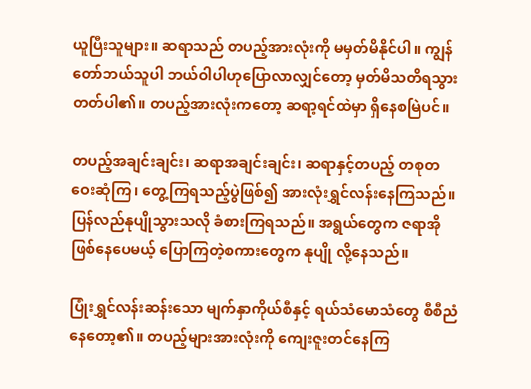ယူပြီးသူများ။ ဆရာသည် တပည့်အားလုံးကို မမှတ်မိနိုင်ပါ။ ကျွန်တော်ဘယ်သူပါ ဘယ်ဝါပါဟုပြောလာလျှင်တော့ မှတ်မိသတိရသွားတတ်ပါ၏။ တပည့်အားလုံးကတော့ ဆရာ့ရင်ထဲမှာ ရှိနေစမြဲပင်။

တပည့်အချင်းချင်း၊ ဆရာအချင်းချင်း၊ ဆရာနှင့်တပည့် တစုတဝေးဆုံကြ၊ တွေ့ကြရသည့်ပွဲဖြစ်၍ အားလုံးရွှင်လန်းနေကြသည်။ ပြန်လည်နုပျိုသွားသလို ခံစားကြရသည်။ အရွယ်တွေက ဇရာအို ဖြစ်နေပေမယ့် ပြောကြတဲ့စကားတွေက နုပျို လို့နေသည်။

ပြုံးရွှင်လန်းဆန်းသော မျက်နှာကိုယ်စီနှင့် ရယ်သံမောသံတွေ စီစီညံနေတော့၏။ တပည့်များအားလုံးကို ကျေးဇူးတင်နေကြ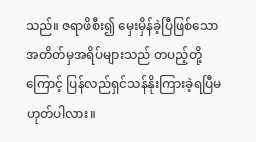သည်။ ဇရာဖိစီး၍ မှေးမှိန်ခဲ့ပြီဖြစ်သော အတိတ်မှအရိပ်များသည် တပည့်တို့ကြောင့် ပြန်လည်ရှင်သန်နိုးကြားခဲ့ရပြီမဟုတ်ပါလား။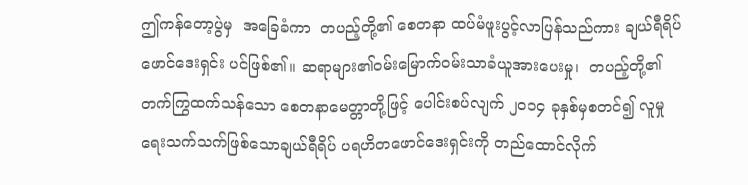ဤကန်တော့ပွဲမှ  အခြေခံကာ  တပည့်တို့၏ စေတနာ ထပ်မံဖူးပွင့်လာပြန်သည်ကား ချယ်ရီရိပ် ဖောင်ဒေးရှင်း ပင်ဖြစ်၏။ ဆရာများ၏ဝမ်းမြောက်ဝမ်းသာခံယူအားပေးမှု၊  တပည့်တို့၏ တက်ကြွထက်သန်သော စေတနာမေတ္တာတို့ဖြင့် ပေါင်းစပ်လျက် ၂၀၁၄ ခုနှစ်မှစတင်၍ လူမှုရေးသက်သက်ဖြစ်သောချယ်ရီရိပ် ပရဟိတဖောင်ဒေးရှင်းကို တည်ထောင်လိုက်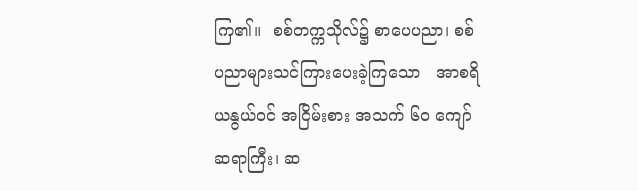ကြ၏။  စစ်တက္ကသိုလ်၌ စာပေပညာ၊ စစ်ပညာများသင်ကြားပေးခဲ့ကြသော   အာစရိယနွယ်ဝင် အငြိမ်းစား အသက် ၆၀ ကျော် ဆရာကြီး၊ ဆ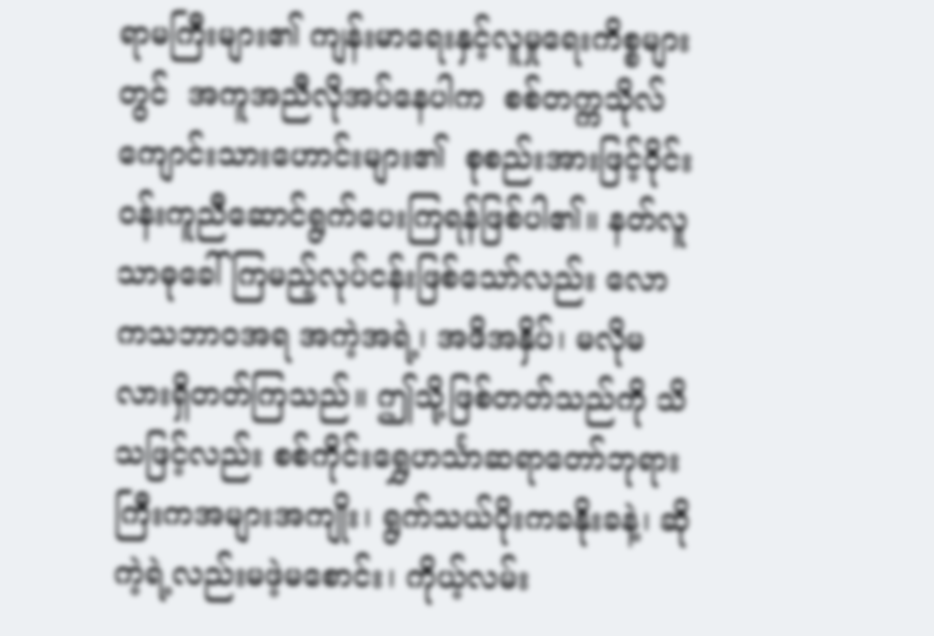ရာမကြီးများ၏ ကျန်းမာရေးနှင့်လူမှုရေးကိစ္စများတွင်  အကူအညီလိုအပ်နေပါက  စစ်တက္ကသိုလ်ကျောင်းသားဟောင်းများ၏  စုစည်းအားဖြင့်ဝိုင်းဝန်းကူညီဆောင်ရွက်ပေးကြရန်ဖြစ်ပါ၏။ နတ်လူသာဓုခေါ်ကြမည့်လုပ်ငန်းဖြစ်သော်လည်း လောကသဘာဝအရ အကဲ့အရဲ့၊ အဖိအနှိပ်၊ မလိုမလားရှိတတ်ကြသည်။ ဤသို့ဖြစ်တတ်သည်ကို သိသဖြင့်လည်း စစ်ကိုင်းရွှေဟင်္သာဆရာတော်ဘုရားကြီးကအများအကျိုး၊ ရွက်သယ်ပိုးကခနိုးခနဲ့၊ ဆိုကဲ့ရဲ့လည်းမဖဲ့မစောင်း၊ ကိုယ့်လမ်း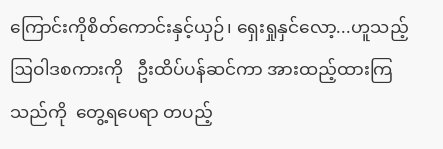ကြောင်းကိုစိတ်ကောင်းနှင့်ယှဉ်၊ ရှေးရှုနှင်လော့...ဟူသည့်    ဩဝါဒစကားကို   ဦးထိပ်ပန်ဆင်ကာ အားထည့်ထားကြသည်ကို  တွေ့ရပေရာ တပည့်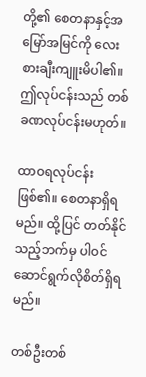တို့၏ စေတနာနှင့်အမြော်အမြင်ကို လေးစားချီးကျူးမိပါ၏။ ဤလုပ်ငန်းသည် တစ်ခဏလုပ်ငန်းမဟုတ်။

ထာဝရလုပ်ငန်းဖြစ်၏။ စေတနာရှိရမည်။ ထို့ပြင် တတ်နိုင်သည့်ဘက်မှ ပါဝင်ဆောင်ရွက်လိုစိတ်ရှိရမည်။

တစ်ဦးတစ်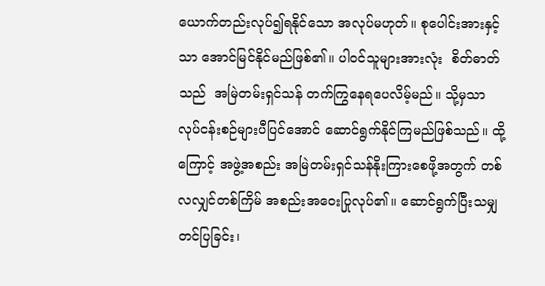ယောက်တည်းလုပ်၍ရနိုင်သော အလုပ်မဟုတ်။ စုပေါင်းအားနှင့်သာ အောင်မြင်နိုင်မည်ဖြစ်၏။ ပါဝင်သူများအားလုံး  စိတ်ဓာတ်သည်  အမြဲတမ်းရှင်သန် တက်ကြွနေရပေလိမ့်မည်။ သို့မှသာ လုပ်ငန်းစဉ်များပီပြင်အောင် ဆောင်ရွက်နိုင်ကြမည်ဖြစ်သည်။ ထို့ကြောင့် အဖွဲ့အစည်း အမြဲတမ်းရှင်သန်နိုးကြားစေဖို့အတွက် တစ်လလျှင်တစ်ကြိမ် အစည်းအဝေးပြုလုပ်၏။ ဆောင်ရွက်ပြီးသမျှ တင်ပြခြင်း၊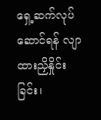ရှေ့ဆက်လုပ်ဆောင်ရန် လျာထားညှိနှိုင်းခြင်း၊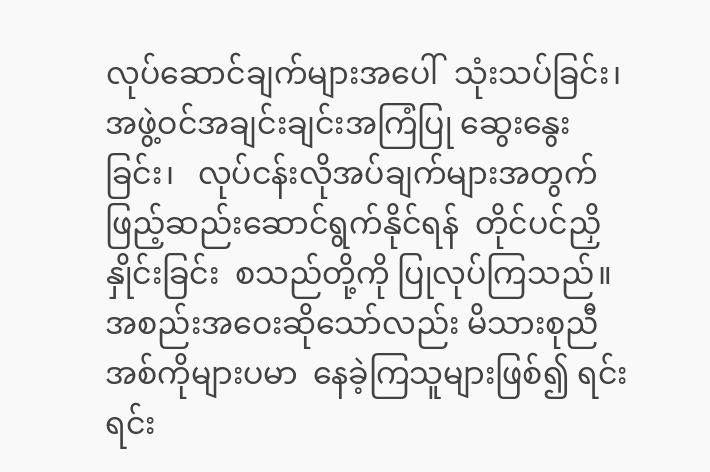လုပ်ဆောင်ချက်များအပေါ်  သုံးသပ်ခြင်း၊  အဖွဲ့ဝင်အချင်းချင်းအကြံပြု ဆွေးနွေးခြင်း၊   လုပ်ငန်းလိုအပ်ချက်များအတွက် ဖြည့်ဆည်းဆောင်ရွက်နိုင်ရန်  တိုင်ပင်ညှိနှိုင်းခြင်း  စသည်တို့ကို ပြုလုပ်ကြသည်။ အစည်းအဝေးဆိုသော်လည်း မိသားစုညီအစ်ကိုများပမာ  နေခဲ့ကြသူများဖြစ်၍ ရင်းရင်း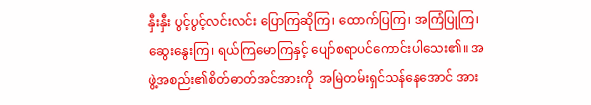နှီးနှီး ပွင့်ပွင့်လင်းလင်း ပြောကြဆိုကြ၊ ထောက်ပြကြ၊ အကြံပြုကြ၊ ဆွေးနွေးကြ၊ ရယ်ကြမောကြနှင့် ပျော်စရာပင်ကောင်းပါသေး၏။ အဖွဲ့အစည်း၏စိတ်ဓာတ်အင်အားကို  အမြဲတမ်းရှင်သန်နေအောင် အား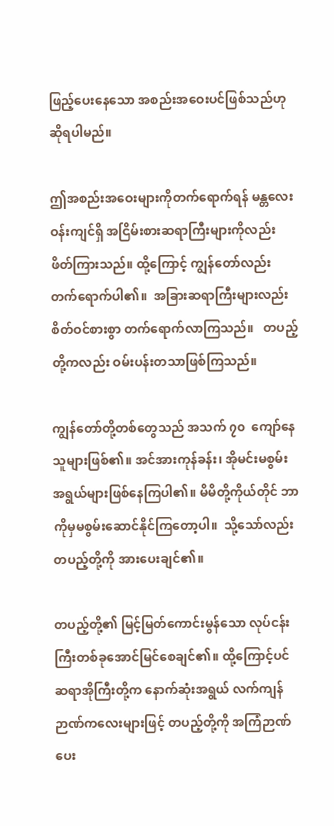ဖြည့်ပေးနေသော အစည်းအဝေးပင်ဖြစ်သည်ဟု ဆိုရပါမည်။

ဤအစည်းအဝေးများကိုတက်ရောက်ရန် မန္တလေးဝန်းကျင်ရှိ အငြိမ်းစားဆရာကြီးများကိုလည်း ဖိတ်ကြားသည်။ ထို့ကြောင့် ကျွန်တော်လည်း တက်ရောက်ပါ၏။  အခြားဆရာကြီးများလည်း  စိတ်ဝင်စားစွာ တက်ရောက်လာကြသည်။   တပည့်တို့ကလည်း ဝမ်းပန်းတသာဖြစ်ကြသည်။

ကျွန်တော်တို့တစ်တွေသည် အသက် ၇၀  ကျော်နေသူများဖြစ်၏။ အင်အားကုန်ခန်း၊ အိုမင်းမစွမ်းအရွယ်များဖြစ်နေကြပါ၏။ မိမိတို့ကိုယ်တိုင် ဘာကိုမှမစွမ်းဆောင်နိုင်ကြတော့ပါ။  သို့သော်လည်း တပည့်တို့ကို အားပေးချင်၏။

တပည့်တို့၏ မြင့်မြတ်ကောင်းမွန်သော လုပ်ငန်းကြီးတစ်ခုအောင်မြင်စေချင်၏။ ထို့ကြောင့်ပင် ဆရာအိုကြီးတို့က နောက်ဆုံးအရွယ် လက်ကျန်ဉာဏ်ကလေးများဖြင့် တပည့်တို့ကို အကြံဉာဏ်ပေး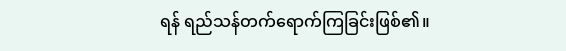ရန် ရည်သန်တက်ရောက်ကြခြင်းဖြစ်၏။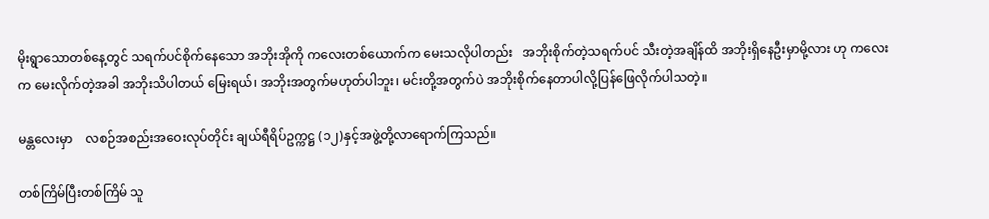မိုးရွာသောတစ်နေ့တွင် သရက်ပင်စိုက်နေသော အဘိုးအိုကို ကလေးတစ်ယောက်က မေးသလိုပါတည်း   အဘိုးစိုက်တဲ့သရက်ပင် သီးတဲ့အချိန်ထိ အဘိုးရှိနေဦးမှာမို့လား ဟု ကလေးက မေးလိုက်တဲ့အခါ အဘိုးသိပါတယ် မြေးရယ်၊ အဘိုးအတွက်မဟုတ်ပါဘူး၊ မင်းတို့အတွက်ပဲ အဘိုးစိုက်နေတာပါလို့ပြန်ဖြေလိုက်ပါသတဲ့။

မန္တလေးမှာ    လစဉ်အစည်းအဝေးလုပ်တိုင်း ချယ်ရီရိပ်ဥက္ကဋ္ဌ (၁၂)နှင့်အဖွဲ့တို့လာရောက်ကြသည်။

တစ်ကြိမ်ပြီးတစ်ကြိမ် သူ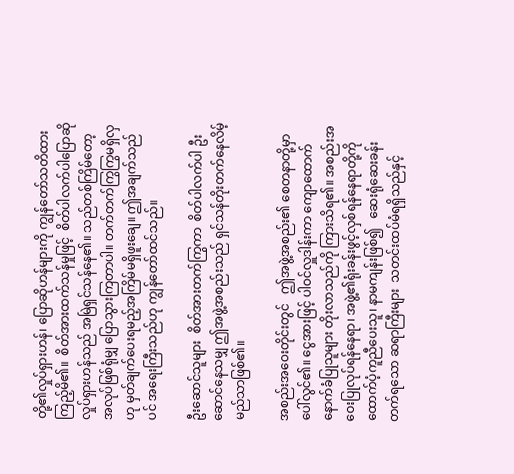တို့၏လှုပ်ရှားဟန်၊ ပြောဆိုဟန်များကို ကျွန်တော်သတိထားကြည့်မိ၏။  စိတ်အားထက်သန်မှုဖြင့်  စိတ်ပါလက်ပါပြောဆိုလှုပ်ရှားဟန်သည် အမြဲရှင်သန်နေ၏။ သည်တစ်ကြိမ်တော့ အလုပ်ဖြစ်ရုံမျှ ပြောသွားကြတာပါ။ တက်တက်ကြွကြွမရှိလှဟု မှတ်ချက်ပေးရမည့်အကြိမ်မရှိဖူးချေ။ ဤအချက်သည်ပင် အရေးကြီးသည်ဟု ကျွန်တော်ထင်သည်။

ဦးဆောင်သူများ  စိတ်အားတက်ကြွကာ  စိတ်ပါလက်ပါ ဦးဆောင်နေသမျှ ဤအဖွဲ့အစည်းသည် ရှင်သန်တိုးတက်နေလိမ့်မည်သာဖြစ်၏။

အစည်းအဝေးတိုင်းတွင်   ဤအဖွဲ့အစည်း၏ စေတနာတို့မှာပေါ်လွင်၏။ ငွေအားဖြင့် ပါဝင်လှူဒါန်းကာ ကျောထောက်နောက်ခံပြုသူများ တိုးလာသည်ကို ကြားသိရ၏။ အစည်းအဝေးပြုလုပ်ရန်နေရာ၊ အဖွဲ့၏ရုံးခန်းဖွင့်လှစ်ရန်နေရာတို့ကို ထောက်ပံ့ကူညီပေးသူ၊ နာမကျန်းဖြစ်၍   ဆေးရုံဆေးခန်း   တက်ရသော ဆရာကြီးများ  သတင်းထပ်မံရရှိသည်နှင့်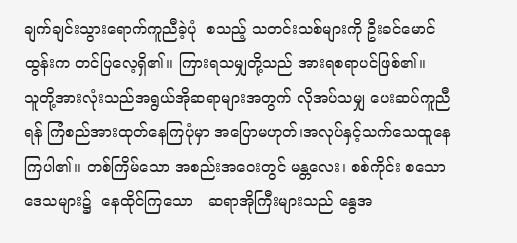ချက်ချင်းသွားရောက်ကူညီခဲ့ပုံ  စသည့် သတင်းသစ်များကို ဦးခင်မောင်ထွန်းက တင်ပြလေ့ရှိ၏။ ကြားရသမျှတို့သည် အားရစရာပင်ဖြစ်၏။   သူတို့အားလုံးသည်အရွယ်အိုဆရာများအတွက် လိုအပ်သမျှ ပေးဆပ်ကူညီရန် ကြံစည်အားထုတ်နေကြပုံမှာ အပြောမဟုတ်၊အလုပ်နှင့်သက်သေထူနေကြပါ၏။ တစ်ကြိမ်သော အစည်းအဝေးတွင် မန္တလေး၊ စစ်ကိုင်း စသောဒေသများ၌  နေထိုင်ကြသော   ဆရာအိုကြီးများသည် နွေအ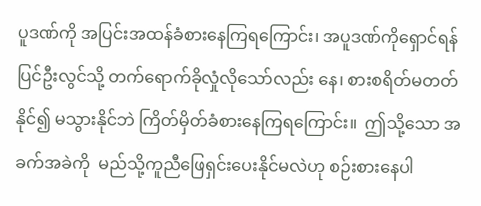ပူဒဏ်ကို အပြင်းအထန်ခံစားနေကြရကြောင်း၊ အပူဒဏ်ကိုရှောင်ရန် ပြင်ဦးလွင်သို့ တက်ရောက်ခိုလှုံလိုသော်လည်း နေ၊ စားစရိတ်မတတ်နိုင်၍ မသွားနိုင်ဘဲ ကြိတ်မှိတ်ခံစားနေကြရကြောင်း။  ဤသို့သော အခက်အခဲကို  မည်သို့ကူညီဖြေရှင်းပေးနိုင်မလဲဟု စဉ်းစားနေပါ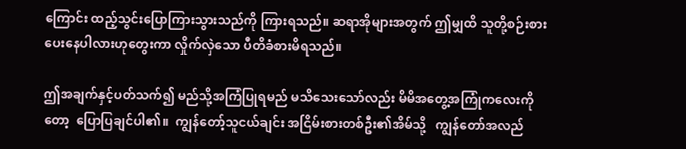ကြောင်း ထည့်သွင်းပြောကြားသွားသည်ကို ကြားရသည်။ ဆရာအိုများအတွက် ဤမျှထိ သူတို့စဉ်းစားပေးနေပါလားဟုတွေးကာ လှိုက်လှဲသော ပီတိခံစားမိရသည်။

ဤအချက်နှင့်ပတ်သက်၍ မည်သို့အကြံပြုရမည် မသိသေးသော်လည်း မိမိအတွေ့အကြုံကလေးကိုတော့  ပြောပြချင်ပါ၏။  ကျွန်တော့်သူငယ်ချင်း အငြိမ်းစားတစ်ဦး၏အိမ်သို့   ကျွန်တော်အလည်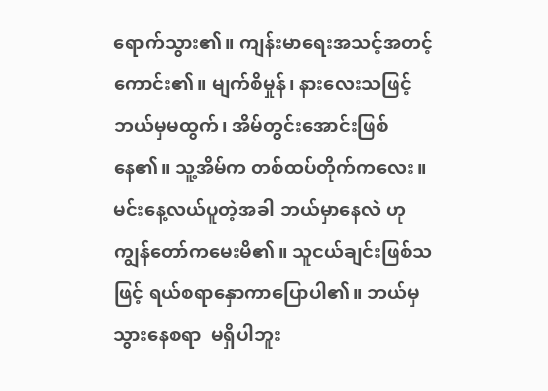ရောက်သွား၏။ ကျန်းမာရေးအသင့်အတင့်ကောင်း၏။ မျက်စိမှုန်၊ နားလေးသဖြင့် ဘယ်မှမထွက်၊ အိမ်တွင်းအောင်းဖြစ်နေ၏။ သူ့အိမ်က တစ်ထပ်တိုက်ကလေး။ မင်းနေ့လယ်ပူတဲ့အခါ ဘယ်မှာနေလဲ ဟု ကျွန်တော်ကမေးမိ၏။ သူငယ်ချင်းဖြစ်သဖြင့် ရယ်စရာနှောကာပြောပါ၏။ ဘယ်မှသွားနေစရာ  မရှိပါဘူး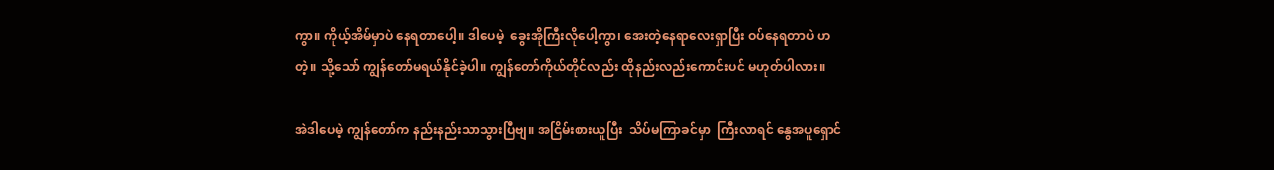ကွာ။ ကိုယ့်အိမ်မှာပဲ နေရတာပေါ့။ ဒါပေမဲ့  ခွေးအိုကြီးလိုပေါ့ကွာ၊ အေးတဲ့နေရာလေးရှာပြီး ဝပ်နေရတာပဲ ဟ တဲ့။ သို့သော် ကျွန်တော်မရယ်နိုင်ခဲ့ပါ။ ကျွန်တော်ကိုယ်တိုင်လည်း ထိုနည်းလည်းကောင်းပင် မဟုတ်ပါလား။

အဲဒါပေမဲ့ ကျွန်တော်က နည်းနည်းသာသွားပြီဗျ။ အငြိမ်းစားယူပြီး  သိပ်မကြာခင်မှာ  ကြီးလာရင် နွေအပူရှောင်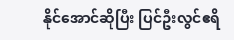နိုင်အောင်ဆိုပြီး ပြင်ဦးလွင်ဧရိ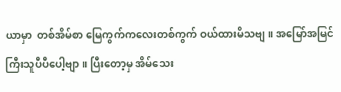ယာမှာ  တစ်အိမ်စာ မြေကွက်ကလေးတစ်ကွက် ဝယ်ထားမိသဗျ။ အမြော်အမြင်ကြီးသူပီပီပေါ့ဗျာ။ ပြီးတော့မှ အိမ်သေး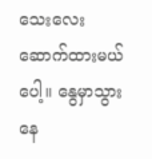သေးလေး ဆောက်ထားမယ်ပေါ့။ နွေမှာသွားနေ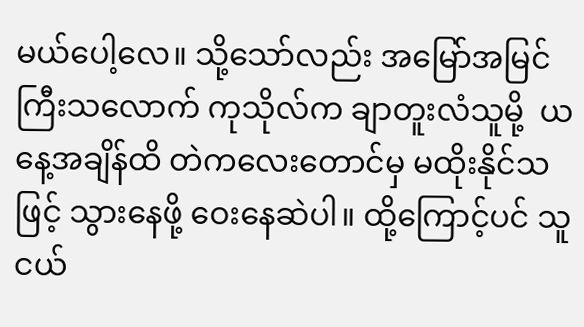မယ်ပေါ့လေ။ သို့သော်လည်း အမြော်အမြင်ကြီးသလောက် ကုသိုလ်က ချာတူးလံသူမို့  ယနေ့အချိန်ထိ တဲကလေးတောင်မှ မထိုးနိုင်သဖြင့် သွားနေဖို့ ဝေးနေဆဲပါ။ ထို့ကြောင့်ပင် သူငယ်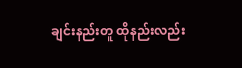ချင်းနည်းတူ ထိုနည်းလည်း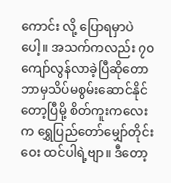ကောင်း လို့ ပြောရမှာပဲပေါ့။ အသက်ကလည်း ၇၀ ကျော်လွန်လာခဲ့ပြီဆိုတော ဘာမှသိပ်မစွမ်းဆောင်နိုင်တော့ပြီမို့ စိတ်ကူးကလေးက ရွှေပြည်တော်မျှော်တိုင်းဝေး ထင်ပါရဲ့ဗျာ။ ဒီတော့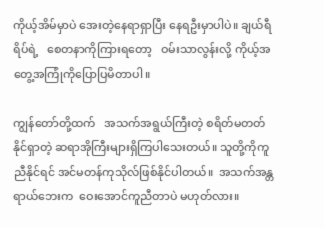ကိုယ့်အိမ်မှာပဲ အေးတဲ့နေရာရှာပြီး နေရဦးမှာပါပဲ။ ချယ်ရီရိပ်ရဲ့   စေတနာကိုကြားရတော့   ဝမ်းသာလွန်းလို့ ကိုယ့်အတွေ့အကြုံကိုပြောပြမိတာပါ။

ကျွန်တော်တို့ထက်   အသက်အရွယ်ကြီးတဲ့ စရိတ်မတတ်နိုင်ရှာတဲ့ ဆရာအိုကြီးများရှိကြပါသေးတယ်။ သူတို့ကိုကူညီနိုင်ရင် အင်မတန်ကုသိုလ်ဖြစ်နိုင်ပါတယ်။  အသက်အန္တရာယ်ဘေးက  ဝေးအောင်ကူညီတာပဲ မဟုတ်လား။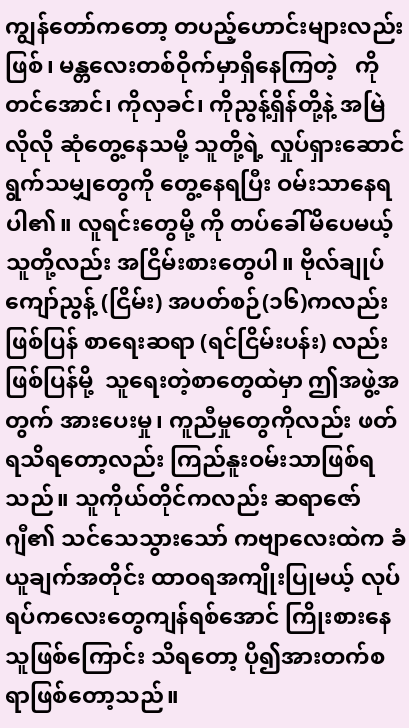ကျွန်တော်ကတော့ တပည့်ဟောင်းများလည်းဖြစ်၊ မန္တလေးတစ်ဝိုက်မှာရှိနေကြတဲ့   ကိုတင်အောင်၊ ကိုလှခင်၊ ကိုညွန့်ရှိန်တို့နဲ့ အမြဲလိုလို ဆုံတွေ့နေသမို့ သူတို့ရဲ့ လှုပ်ရှားဆောင်ရွက်သမျှတွေကို တွေ့နေရပြီး ဝမ်းသာနေရပါ၏။ လူရင်းတွေမို့ ကို တပ်ခေါ်မိပေမယ့် သူတို့လည်း အငြိမ်းစားတွေပါ။ ဗိုလ်ချုပ်ကျော်ညွန့် (ငြိမ်း) အပတ်စဉ်(၁၆)ကလည်းဖြစ်ပြန် စာရေးဆရာ (ရင်ငြိမ်းပန်း) လည်းဖြစ်ပြန်မို့  သူရေးတဲ့စာတွေထဲမှာ ဤအဖွဲ့အတွက် အားပေးမှု၊ ကူညီမှုတွေကိုလည်း ဖတ်ရသိရတော့လည်း ကြည်နူးဝမ်းသာဖြစ်ရသည်။ သူကိုယ်တိုင်ကလည်း ဆရာဇော်ဂျီ၏ သင်သေသွားသော် ကဗျာလေးထဲက ခံယူချက်အတိုင်း ထာဝရအကျိုးပြုမယ့် လုပ်ရပ်ကလေးတွေကျန်ရစ်အောင် ကြိုးစားနေသူဖြစ်ကြောင်း သိရတော့ ပို၍အားတက်စရာဖြစ်တော့သည်။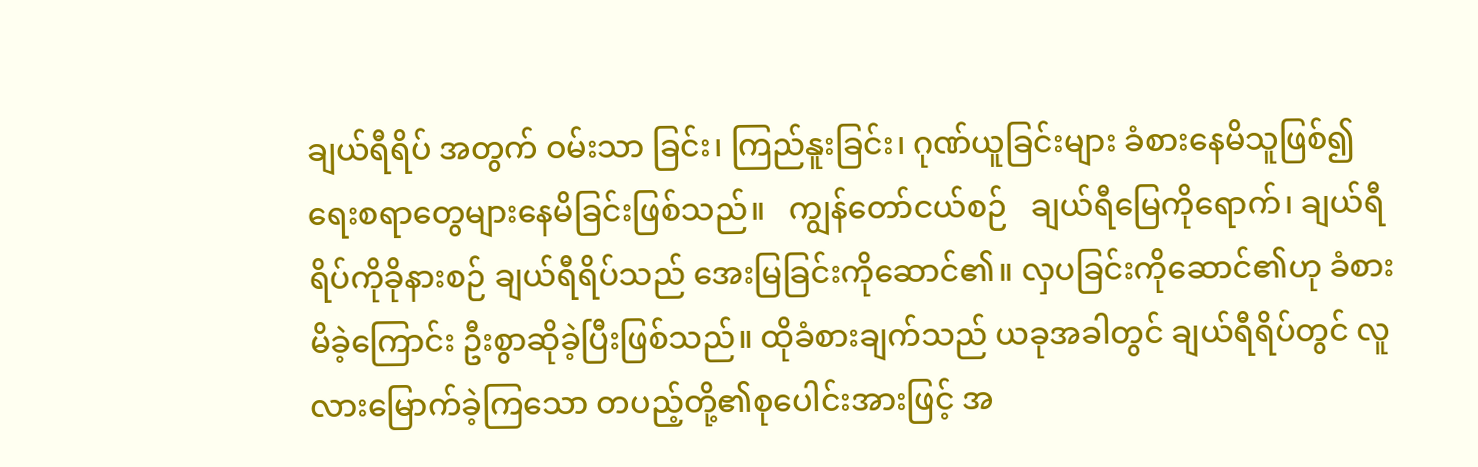ချယ်ရီရိပ် အတွက် ဝမ်းသာ ခြင်း၊ ကြည်နူးခြင်း၊ ဂုဏ်ယူခြင်းများ ခံစားနေမိသူဖြစ်၍ ရေးစရာတွေများနေမိခြင်းဖြစ်သည်။   ကျွန်တော်ငယ်စဉ်   ချယ်ရီမြေကိုရောက်၊ ချယ်ရီရိပ်ကိုခိုနားစဉ် ချယ်ရီရိပ်သည် အေးမြခြင်းကိုဆောင်၏။ လှပခြင်းကိုဆောင်၏ဟု ခံစားမိခဲ့ကြောင်း ဦးစွာဆိုခဲ့ပြီးဖြစ်သည်။ ထိုခံစားချက်သည် ယခုအခါတွင် ချယ်ရီရိပ်တွင် လူလားမြောက်ခဲ့ကြသော တပည့်တို့၏စုပေါင်းအားဖြင့် အ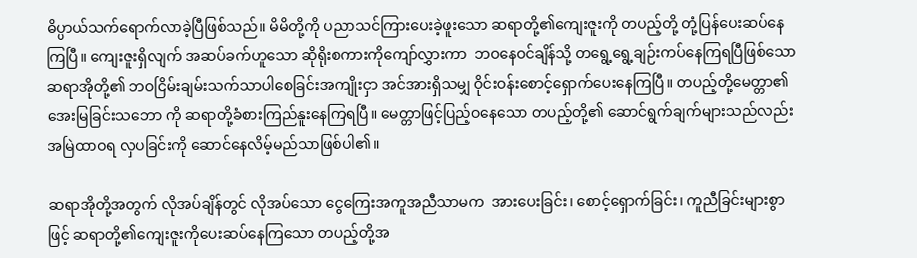ဓိပ္ပာယ်သက်ရောက်လာခဲ့ပြီဖြစ်သည်။ မိမိတို့ကို ပညာသင်ကြားပေးခဲ့ဖူးသော ဆရာတို့၏ကျေးဇူးကို တပည့်တို့ တုံ့ပြန်ပေးဆပ်နေကြပြီ။ ကျေးဇူးရှိလျက် အဆပ်ခက်ဟူသော ဆိုရိုးစကားကိုကျော်လွှားကာ  ဘဝနေဝင်ချိန်သို့ တရွေ့ရွေ့ချဉ်းကပ်နေကြရပြီဖြစ်သော ဆရာအိုတို့၏ ဘဝငြိမ်းချမ်းသက်သာပါစေခြင်းအကျိုးငှာ အင်အားရှိသမျှ ဝိုင်းဝန်းစောင့်ရှောက်ပေးနေကြပြီ။ တပည့်တို့မေတ္တာ၏ အေးမြခြင်းသဘော ကို ဆရာတို့ခံစားကြည်နူးနေကြရပြီ။ မေတ္တာဖြင့်ပြည့်ဝနေသော တပည့်တို့၏ ဆောင်ရွက်ချက်များသည်လည်း အမြဲထာဝရ လှပခြင်းကို ဆောင်နေလိမ့်မည်သာဖြစ်ပါ၏။

ဆရာအိုတို့အတွက် လိုအပ်ချိန်တွင် လိုအပ်သော ငွေကြေးအကူအညီသာမက  အားပေးခြင်း၊ စောင့်ရှောက်ခြင်း၊ ကူညီခြင်းများစွာဖြင့် ဆရာတို့၏ကျေးဇူးကိုပေးဆပ်နေကြသော တပည့်တို့အ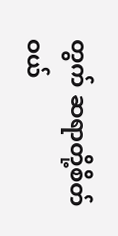တွက် ဆရာတို့စိတ်ဝယ်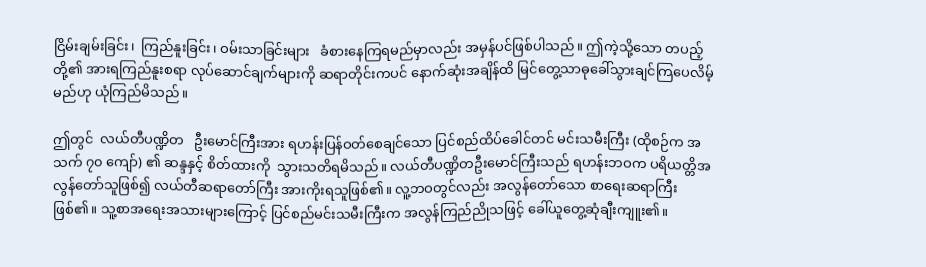ငြိမ်းချမ်းခြင်း၊  ကြည်နူးခြင်း၊ ဝမ်းသာခြင်းများ   ခံစားနေကြရမည်မှာလည်း အမှန်ပင်ဖြစ်ပါသည်။ ဤကဲ့သို့သော တပည့်တို့၏ အားရကြည်နူးစရာ လုပ်ဆောင်ချက်များကို ဆရာတိုင်းကပင် နောက်ဆုံးအချိန်ထိ မြင်တွေ့သာဓုခေါ်သွားချင်ကြပေလိမ့်မည်ဟု ယုံကြည်မိသည်။

ဤတွင်  လယ်တီပဏ္ဍိတ   ဦးမောင်ကြီးအား ရဟန်းပြန်ဝတ်စေချင်သော ပြင်စည်ထိပ်ခေါင်တင် မင်းသမီးကြီး (ထိုစဉ်က အသက် ၇၀ ကျော်) ၏ ဆန္ဒနှင့် စိတ်ထားကို  သွားသတိရမိသည်။ လယ်တီပဏ္ဍိတဦးမောင်ကြီးသည် ရဟန်းဘဝက ပရိယတ္တိအလွန်တော်သူဖြစ်၍ လယ်တီဆရာတော်ကြီး အားကိုးရသူဖြစ်၏။ လူ့ဘဝတွင်လည်း အလွန်တော်သော စာရေးဆရာကြီးဖြစ်၏။ သူ့စာအရေးအသားများကြောင့် ပြင်စည်မင်းသမီးကြီးက အလွန်ကြည်ညိုသဖြင့် ခေါ်ယူတွေ့ဆုံချီးကျူး၏။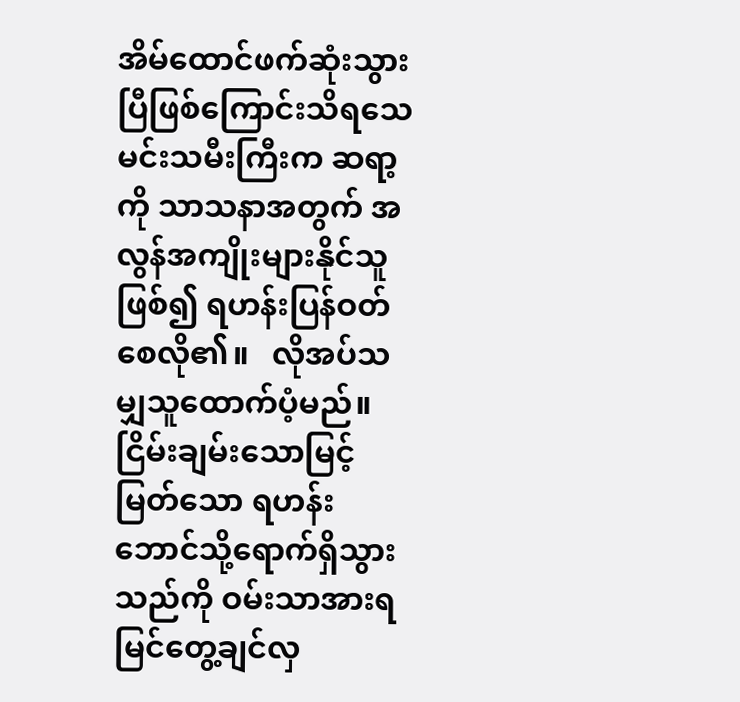အိမ်ထောင်ဖက်ဆုံးသွားပြီဖြစ်ကြောင်းသိရသေ မင်းသမီးကြီးက ဆရာ့ကို သာသနာအတွက် အလွန်အကျိုးများနိုင်သူဖြစ်၍ ရဟန်းပြန်ဝတ်စေလို၏။   လိုအပ်သမျှသူထောက်ပံ့မည်။   ငြိမ်းချမ်းသောမြင့်မြတ်သော ရဟန်းဘောင်သို့ရောက်ရှိသွားသည်ကို ဝမ်းသာအားရမြင်တွေ့ချင်လှ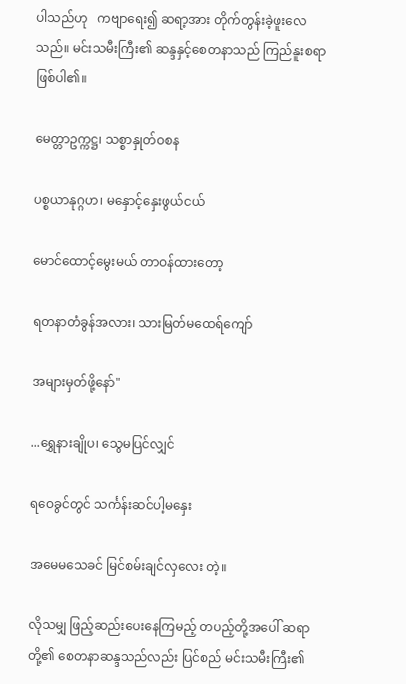ပါသည်ဟု   ကဗျာရေး၍ ဆရာ့အား တိုက်တွန်းခဲ့ဖူးလေသည်။ မင်းသမီးကြီး၏ ဆန္ဒနှင့်စေတနာသည် ကြည်နူးစရာဖြစ်ပါ၏။

မေတ္တာဥက္ကဋ္ဌ၊ သစ္စာနှုတ်ဝစန

ပစ္စယာနုဂ္ဂဟ၊ မနှောင့်နှေးဖွယ်ငယ်

မောင်ထောင့်မွေးမယ် တာဝန်ထားတော့

ရတနာတံခွန်အလား၊ သားမြတ်မထေရ်ကျော်

အများမှတ်ဖို့နော်"

...ရွှေနားချိုပ၊ သွေမပြင်လျှင်

ရဝေခွင်တွင် သင်္ကန်းဆင်ပါ့မနှေး

အမေမသေခင် မြင်စမ်းချင်လှလေး တဲ့။

လိုသမျှ ဖြည့်ဆည်းပေးနေကြမည့် တပည့်တို့အပေါ် ဆရာတို့၏ စေတနာဆန္ဒသည်လည်း ပြင်စည် မင်းသမီးကြီး၏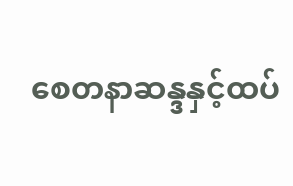စေတနာဆန္ဒနှင့်ထပ်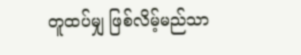တူထပ်မျှ ဖြစ်လိမ့်မည်သာ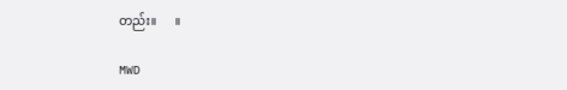တည်း။      ။

MWD